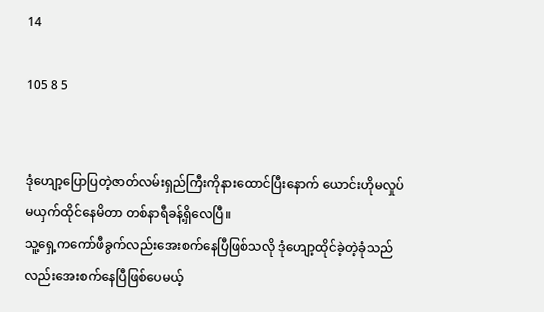14

105 8 5


ဒုံဟျော့ပြောပြတဲ့ဇာတ်လမ်းရှည်ကြီးကိုနားထောင်ပြီးနောက် ယောင်းဟိုမလှုပ်မယှက်ထိုင်နေမိတာ တစ်နာရီခန့်ရှိလေပြီ။
သူ့ရှေ့ကကော်ဖီခွက်လည်းအေးစက်နေပြီဖြစ်သလို ဒုံဟျော့ထိုင်ခဲ့တဲ့ခုံသည်လည်းအေးစက်နေပြီဖြစ်ပေမယ့်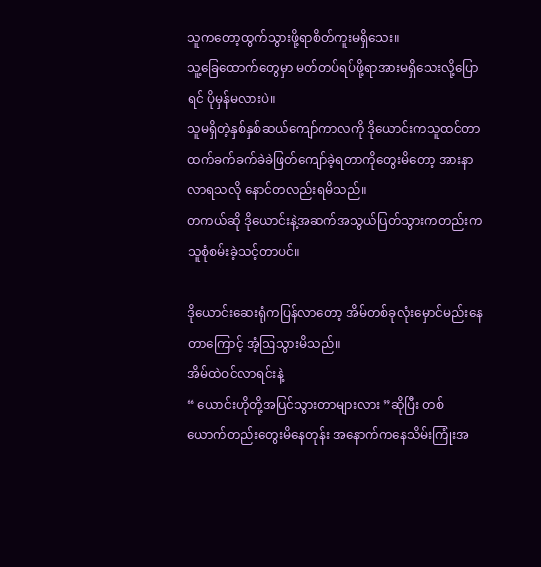သူကတော့ထွက်သွားဖို့ရာစိတ်ကူးမရှိသေး။
သူ့ခြေထောက်တွေမှာ မတ်တပ်ရပ်ဖို့ရာအားမရှိသေးလို့ပြောရင် ပိုမှန်မလားပဲ။
သူမရှိတဲ့နှစ်နှစ်ဆယ်ကျော်ကာလကို ဒိုယောင်းကသူထင်တာထက်ခက်ခက်ခဲခဲဖြတ်ကျော်ခဲ့ရတာကိုတွေးမိတော့ အားနာလာရသလို နောင်တလည်းရမိသည်။
တကယ်ဆို ဒိုယောင်းနဲ့အဆက်အသွယ်ပြတ်သွားကတည်းက သူစုံစမ်းခဲ့သင့်တာပင်။

ဒိုယောင်းဆေးရုံကပြန်လာတော့ အိမ်တစ်ခုလုံးမှောင်မည်းနေတာကြောင့် အံ့ဩသွားမိသည်။
အိမ်ထဲဝင်လာရင်းနဲ့
“ ယောင်းဟိုတို့အပြင်သွားတာများလား ”ဆိုပြီး တစ်ယောက်တည်းတွေးမိနေတုန်း အနောက်ကနေသိမ်းကြုံးအ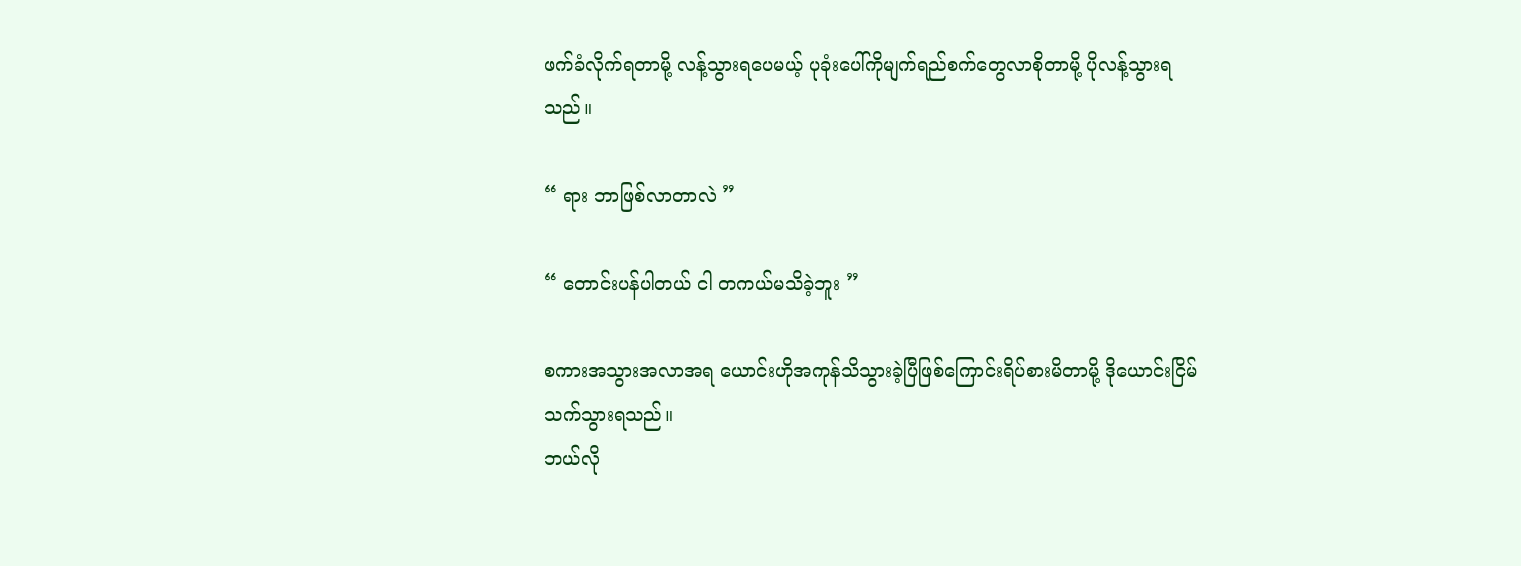ဖက်ခံလိုက်ရတာမို့ လန့်သွားရပေမယ့် ပုခုံးပေါ်ကိုမျက်ရည်စက်တွေလာစိုတာမို့ ပိုလန့်သွားရသည်။

“ ရား ဘာဖြစ်လာတာလဲ ”

“ တောင်းပန်ပါတယ် ငါ တကယ်မသိခဲ့ဘူး ”

စကားအသွားအလာအရ ယောင်းဟိုအကုန်သိသွားခဲ့ပြီဖြစ်ကြောင်းရိပ်စားမိတာမို့ ဒိုယောင်းငြိမ်သက်သွားရသည်။
ဘယ်လို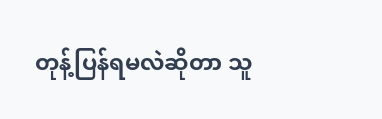တုန့်ပြန်ရမလဲဆိုတာ သူ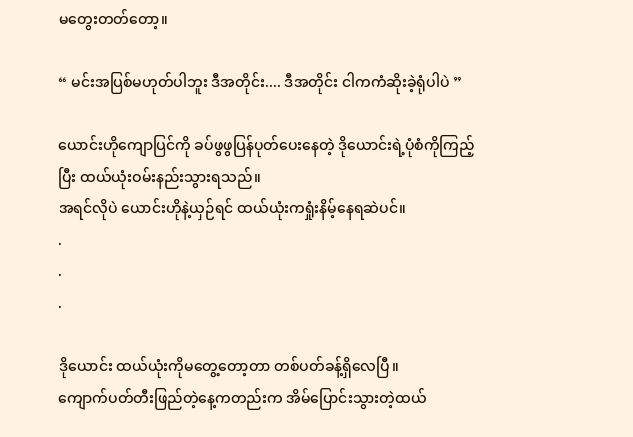မတွေးတတ်တော့။

“ မင်းအပြစ်မဟုတ်ပါဘူး ဒီအတိုင်း.... ဒီအတိုင်း ငါကကံဆိုးခဲ့ရုံပါပဲ ”

ယောင်းဟိုကျောပြင်ကို ခပ်ဖွဖွပြန်ပုတ်ပေးနေတဲ့ ဒိုယောင်းရဲ့ပုံစံကိုကြည့်ပြီး ထယ်ယုံးဝမ်းနည်းသွားရသည်။
အရင်လိုပဲ ယောင်းဟိုနဲ့ယှဉ်ရင် ထယ်ယုံးကရှုံးနိမ့်နေရဆဲပင်။
.
.
.

ဒိုယောင်း ထယ်ယုံးကိုမတွေ့တော့တာ တစ်ပတ်ခန့်ရှိလေပြီ။
ကျောက်ပတ်တီးဖြည်တဲ့နေ့ကတည်းက အိမ်ပြောင်းသွားတဲ့ထယ်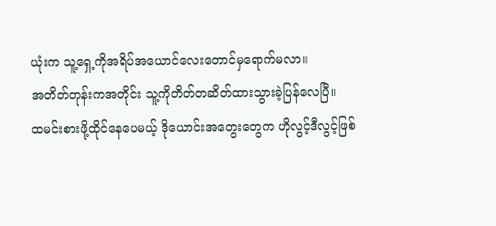ယုံးက သူ့ရှေ့ကိုအရိပ်အယောင်လေးတောင်မှရောက်မလာ။
အတိတ်တုန်းကအတိုင်း သူ့ကိုတိတ်တဆိတ်ထားသွားခဲ့ပြန်လေပြီ။
ထမင်းစားဖို့ထိုင်နေပေမယ့် ဒိုယောင်းအတွေးတွေက ဟိုလွင့်ဒီလွင့်ဖြစ်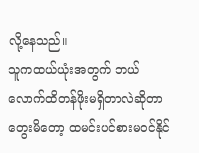လို့နေသည်။
သူကထယ်ယုံးအတွက် ဘယ်လောက်ထိတန်ဖိုးမရှိတာလဲဆိုတာ တွေးမိတော့ ထမင်းပင်စားမဝင်နိုင်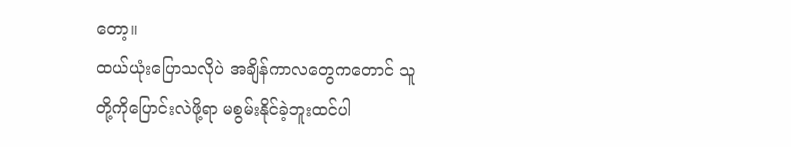တော့။
ထယ်ယုံးပြောသလိုပဲ အချိန်ကာလတွေကတောင် သူတို့ကိုပြောင်းလဲဖို့ရာ မစွမ်းနိုင်ခဲ့ဘူးထင်ပါ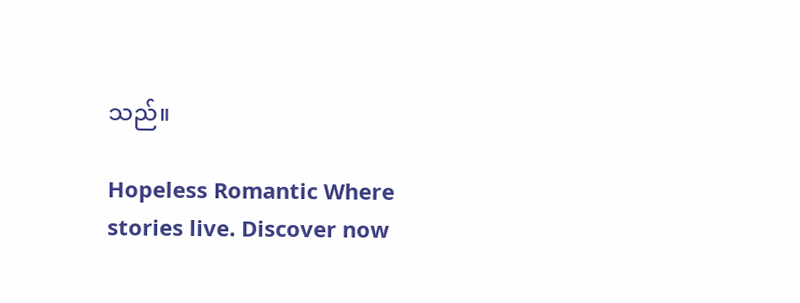သည်။

Hopeless Romantic Where stories live. Discover now